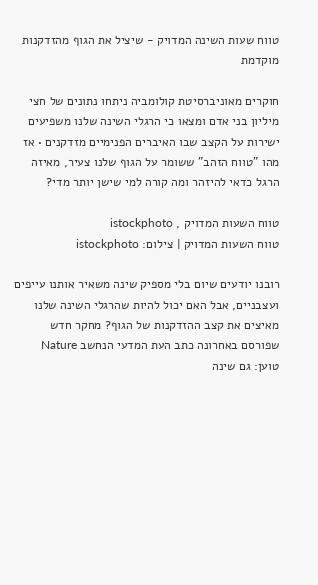טווח שעות השינה המדויק - שיציל את הגוף מהזדקנות מוקדמת

חוקרים מאוניברסיטת קולומביה ניתחו נתונים של חצי מיליון בני אדם ומצאו כי הרגלי השינה שלנו משפיעים ישירות על הקצב שבו האיברים הפנימיים מזדקנים • אז מהו "טווח הזהב" ששומר על הגוף שלנו צעיר, מאיזה הרגל כדאי להיזהר ומה קורה למי שישן יותר מדי?

טווח השעות המדויק , istockphoto
טווח השעות המדויק | צילום: istockphoto

רובנו יודעים שיום בלי מספיק שינה משאיר אותנו עייפים ועצבניים, אבל האם יכול להיות שהרגלי השינה שלנו מאיצים את קצב ההזדקנות של הגוף? מחקר חדש שפורסם באחרונה כתב העת המדעי הנחשב Nature טוען: גם שינה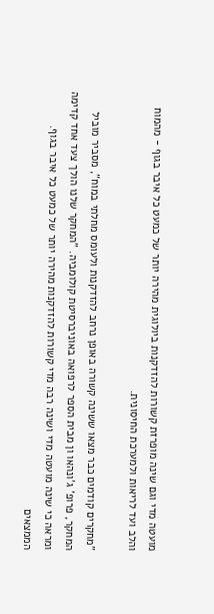מועטה מדי וגם שינה מופרזת קשורות להזדקנות ביולוגית מהירה יותר של כמעט כל איבר בגוף - מהמוח והלב ועד לריאות ולמערכת החיסונית.

"מחקרים קודמים כבר מצאו ששינה קשורה באופן נרחב להזדקנות ולעומס מחלתי במוח", מסביר מוביל המחקר, פרופ' ג'ונהאו ון מבית הספר לרפואה באוניברסיטת קולומביה. "המחקר שלנו הולך צעד אחד קדימה ומראה כי שינה מועטה מדי ושינה רבה מדי קשורות להזדקנות מהירה יותר של כמעט כל איבר בגוף. הממצאים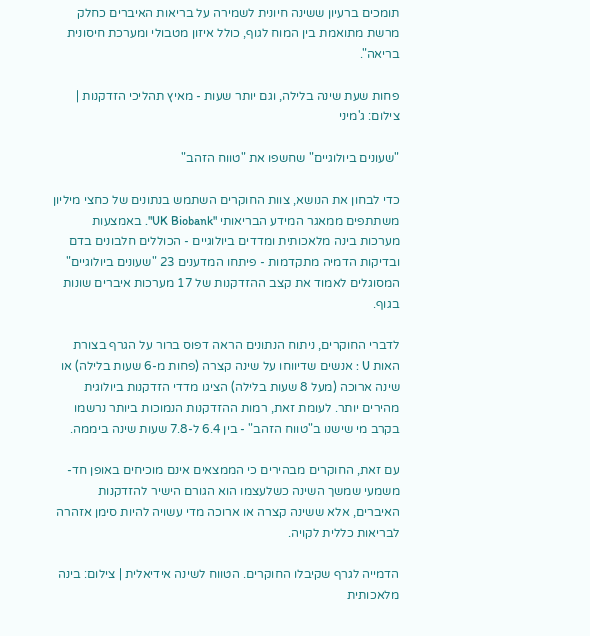תומכים ברעיון ששינה חיונית לשמירה על בריאות האיברים כחלק מרשת מתואמת בין המוח לגוף, כולל איזון מטבולי ומערכת חיסונית בריאה".

פחות שעת שינה בלילה, וגם יותר שעות - מאיץ תהליכי הזדקנות | צילום: ג'מיני

"שעונים ביולוגיים" שחשפו את "טווח הזהב"

כדי לבחון את הנושא, צוות החוקרים השתמש בנתונים של כחצי מיליון משתתפים ממאגר המידע הבריאותי "UK Biobank". באמצעות מערכות בינה מלאכותית ומדדים ביולוגיים - הכוללים חלבונים בדם ובדיקות הדמיה מתקדמות - פיתחו המדענים 23 "שעונים ביולוגיים" המסוגלים לאמוד את קצב ההזדקנות של 17 מערכות איברים שונות בגוף.

לדברי החוקרים, ניתוח הנתונים הראה דפוס ברור על הגרף בצורת האות U : אנשים שדיווחו על שינה קצרה (פחות מ-6 שעות בלילה) או שינה ארוכה (מעל 8 שעות בלילה) הציגו מדדי הזדקנות ביולוגית מהירים יותר. לעומת זאת, רמות ההזדקנות הנמוכות ביותר נרשמו בקרב מי שישנו ב"טווח הזהב" - בין 6.4 ל-7.8 שעות שינה ביממה.

עם זאת, החוקרים מבהירים כי הממצאים אינם מוכיחים באופן חד-משמעי שמשך השינה כשלעצמו הוא הגורם הישיר להזדקנות האיברים, אלא ששינה קצרה או ארוכה מדי עשויה להיות סימן אזהרה לבריאות כללית לקויה.

הדמייה לגרף שקיבלו החוקרים. הטווח לשינה אידיאלית | צילום: בינה מלאכותית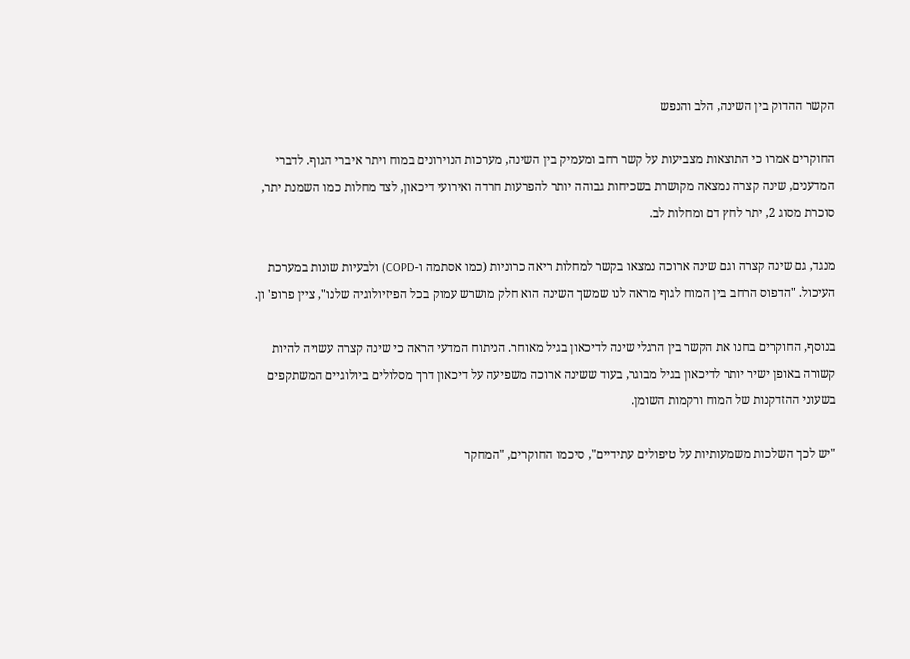הקשר ההדוק בין השינה, הלב והנפש

החוקרים אמרו כי התוצאות מצביעות על קשר רחב ומעמיק בין השינה, מערכות הנוירונים במוח ויתר איברי הגוף. לדברי המדענים, שינה קצרה נמצאה מקושרת בשכיחות גבוהה יותר להפרעות חרדה ואירועי דיכאון, לצד מחלות כמו השמנת יתר, סוכרת מסוג 2, יתר לחץ דם ומחלות לב.

מנגד, גם שינה קצרה וגם שינה ארוכה נמצאו בקשר למחלות ריאה כרוניות (כמו אסתמה ו-COPD) ולבעיות שונות במערכת העיכול. "הדפוס הרחב בין המוח לגוף מראה לנו שמשך השינה הוא חלק מושרש עמוק בכל הפיזיולוגיה שלנו", ציין פרופ' ון.

בנוסף, החוקרים בחנו את הקשר בין הרגלי שינה לדיכאון בגיל מאוחר. הניתוח המדעי הראה כי שינה קצרה עשויה להיות קשורה באופן ישיר יותר לדיכאון בגיל מבוגר, בעוד ששינה ארוכה משפיעה על דיכאון דרך מסלולים ביולוגיים המשתקפים בשעוני ההזדקנות של המוח ורקמות השומן.

"יש לכך השלכות משמעותיות על טיפולים עתידיים", סיכמו החוקרים, "המחקר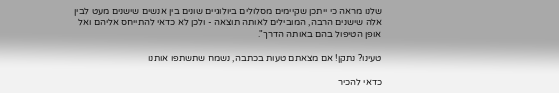שלנו מראה כי ייתכן שקיימים מסלולים ביולוגיים שונים בין אנשים שישנים מעט לבין אלה שישנים הרבה, המובילים לאותה תוצאה - ולכן לא כדאי להתייחס אליהם ואל אופן הטיפול בהם באותה הדרך".

טעינו? נתקן! אם מצאתם טעות בכתבה, נשמח שתשתפו אותנו

כדאי להכיר